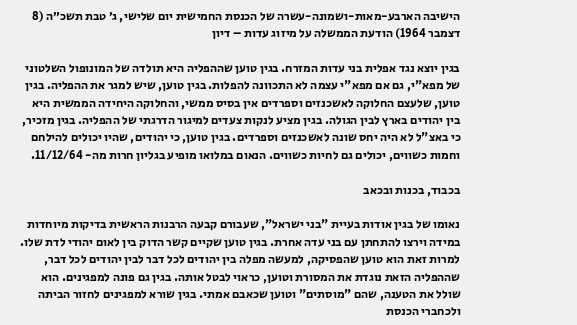הישיבה הארבע-מאות-ושמונה-עשרה של הכנסת החמישית יום שלישי, ג׳ טבת תשכ״ה (8 דצמבר 1964) הודעת הממשלה על מיזוג עדות – דיון

בגין יוצא נגד אפלית בני עדות המזרח. בגין טוען שההפליה היא תולדה של המונופול השלטוני של מפא"י, גם אם מפא"י עצמה לא התכוונה להפלות. בגין טוען, שיש למגר את ההפליה. בגין טוען, שלעצם החלוקה לאשכנזים וספרדים אין בסיס ממשי, והחלוקה היחידה הממשית היא בין יהודים בארץ לבין הגולה. בגין מציע לנקות צעדים למיגור הדרגתי של ההפליה. בגין מזכיר, כי באצ"ל לא היה יחס שונה לאשכנזים וספרדים. בגין טוען, כי יהודים, שהיו יכולים להילחם וחמות כשווים, יכולים גם לחיות כשווים. הנאום במלואו מופיע בגליון חרות מה- 11/12/64.

בכבוד, בכנות ובכאב

נאומו של בגין אודות בעיית "בני ישראל", שעבורם קבעה הרבנות הראשית בדיקות מיוחדות במידה וירצו להתחתן עם בני עדה אחרת. בגין טוען שקיים קשר הדוק בין לאום יהודי לדת שלו. למרות זאת הוא טוען שהפסיקה, למעשה מפלה בין יהודים לכל דבר לבין יהודים לכל דבר, שההפליה הזאת נוגדת את המסורת וטוען, כראוי לבטל אותה. בגין גם פונה למפגינים. הוא שולל את הטענה, שהם "מוסתים" וטוען שכאבם אמתי. בגין שורא למפגינים לחזור הביתה ולכחברי הכנסת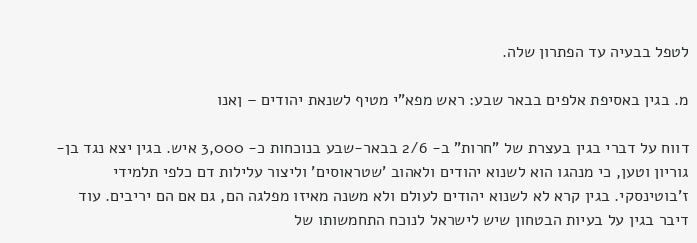לטפל בבעיה עד הפתרון שלה.

מ. בגין באסיפת אלפים בבאר שבע: ראש מפא"י מטיף לשנאת יהודים – ןאנו

דווח על דברי בגין בעצרת של "חרות" ב- 2/6 בבאר-שבע בנוכחות כ- 3,000 איש. בגין יצא נגד בן-גוריון וטען, כי מנהגו הוא לשנוא יהודים ולאהוב 'שטראוסים' וליצור עלילות דם כלפי תלמידי ז'בוטינסקי. בגין קרא לא לשנוא יהודים לעולם ולא משנה מאיזו מפלגה הם, גם אם הם יריבים. עוד דיבר בגין על בעיות הבטחון שיש לישראל לנוכח התחמשותו של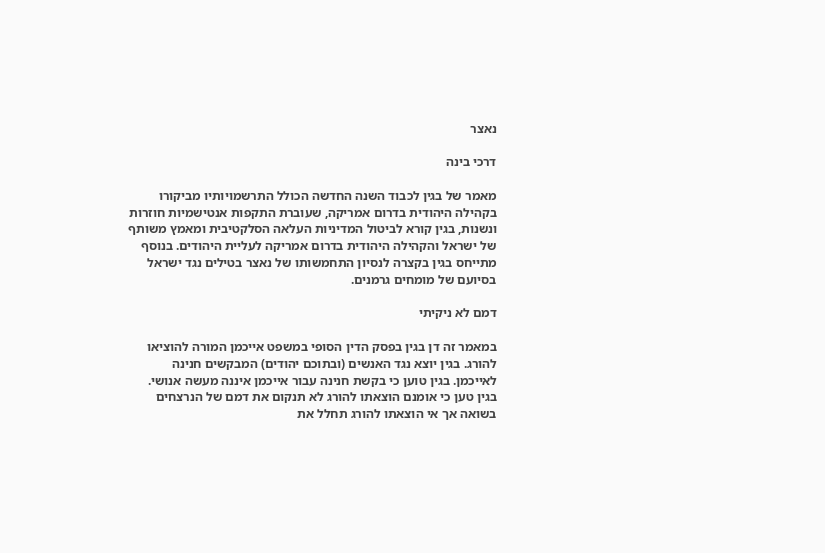נאצר

דרכי בינה

מאמר של בגין לכבוד השנה החדשה הכולל התרשמויותיו מביקורו בקהילה היהודית בדרום אמריקה, שעוברת התקפות אנטישמיות חוזרות ונשנות, בגין קורא לביטול המדיניות העלאה הסלקטיבית ומאמץ משותף של ישראל והקהילה היהודית בדרום אמריקה לעליית היהודים. בנוסף מתייחס בגין בקצרה לנסיון התחמשותו של נאצר בטילים נגד ישראל בסיועם של מומחים גרמנים.

דמם לא ניקיתי

במאמר זה דן בגין בפסק הדין הסופי במשפט אייכמן המורה להוציאו להורג. בגין יוצא נגד האנשים (ובתוכם יהודים) המבקשים חנינה לאייכמן. בגין טוען כי בקשת חנינה עבור אייכמן איננה מעשה אנושי. בגין טען כי אומנם הוצאתו להורג לא תנקום את דמם של הנרצחים בשואה אך אי הוצאתו להורג תחלל את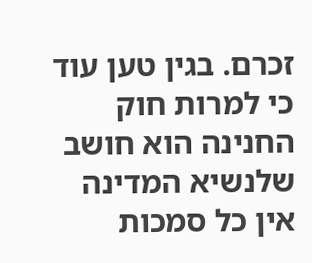זכרם. בגין טען עוד כי למרות חוק החנינה הוא חושב שלנשיא המדינה אין כל סמכות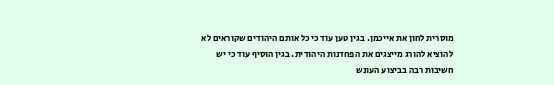מוסרית לחון את אייכמן. בגין טען עוד כי כל אותם היהודים שקוראים לא להוציא להורג מייצגים את הפחדנות היהודית. בגין הוסיף עוד כי יש חשיבות רבה בביצוע העונש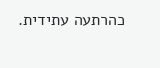כהרתעה עתידית.